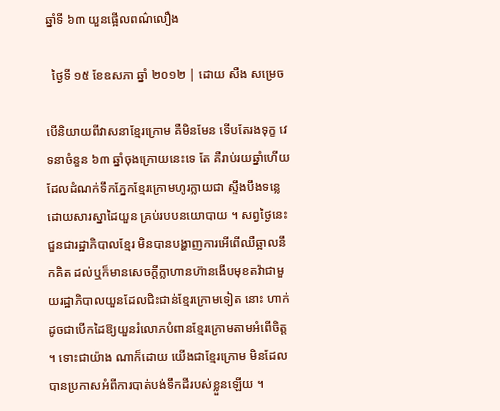ឆ្នាំទី ៦៣ យួនផ្អើលពណ៌លឿង

  ថ្ងៃទី ១៥ ខែឧសភា ឆ្នាំ ២០១២ | ដោយ សឺង សម្រេច

បើនិយាយពីវាសនាខ្មែរក្រោម គឺមិនមែន ទើបតែរងទុក្ខ វេទនាចំនួន ៦៣ ឆ្នាំចុងក្រោយនេះទេ តែ គឺរាប់រយឆ្នាំហើយ ដែលដំណក់ទឹកភ្នែកខ្មែរក្រោមហូរក្លាយជា ស្ទឹងបឹងទន្លេ ដោយសារស្នាដៃយួន គ្រប់របបនយោបាយ ។ សព្វថ្ងៃនេះ ជួនជារដ្ឋាភិបាលខ្មែរ មិនបានបង្ហាញការអើពើឈឺឆ្អាលនឹកគិត ដល់ឬក៏មានសេចក្តីក្លាហានហ៊ានងើបមុខតវ៉ាជាមួយរដ្ឋាភិបាលយួនដែលជិះជាន់ខ្មែរក្រោមទៀត នោះ ហាក់ដូចជាបើកដៃឱ្យយួនរំលោភបំពានខ្មែរក្រោមតាមអំពើចិត្ត ។ ទោះជាយ៉ាង ណាក៏ដោយ យើងជាខ្មែរក្រោម មិនដែលបានប្រកាសអំពីការបាត់បង់ទឹកដីរបស់ខ្លួនឡើយ ។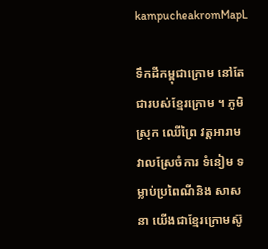kampucheakromMapL

ទឹកដីកម្ពុជាក្រោម នៅតែជារបស់ខ្មែរក្រោម ។ ភូមិស្រុក ឈើព្រៃ វត្តអារាម វាលស្រែចំការ ទំនៀម ទម្លាប់ប្រពៃណីនិង សាសនា យើងជាខ្មែរក្រោមស៊ូ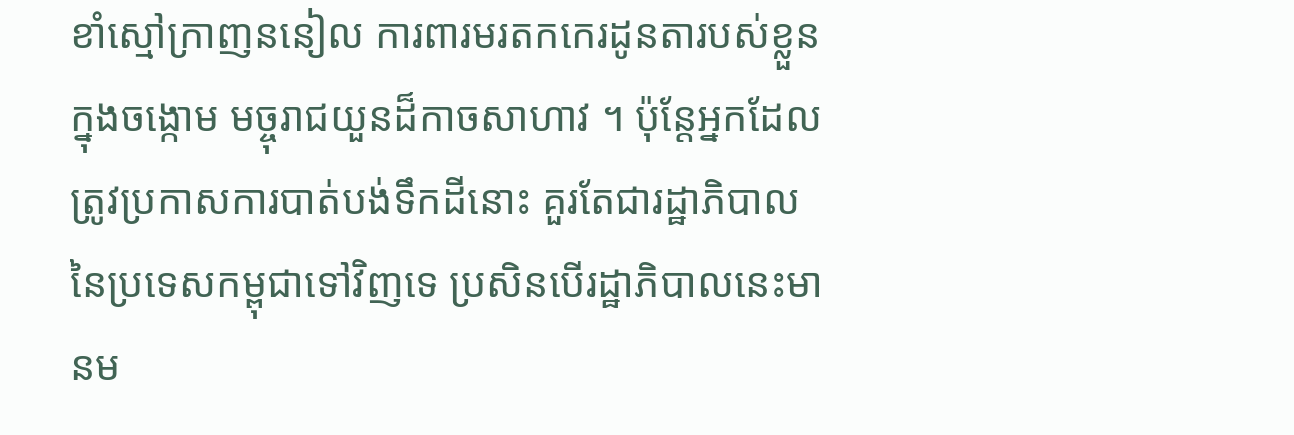ខាំស្មៅក្រាញននៀល ការពារមរតកកេរដូនតារបស់ខ្លួនក្នុងចង្កោម មច្ចុរាជយួនដ៏កាចសាហាវ ។ ប៉ុន្តែអ្នកដែលត្រូវប្រកាសការបាត់បង់ទឹកដីនោះ គួរតែជារដ្ឋាភិបាល នៃប្រទេសកម្ពុជាទៅវិញទេ ប្រសិនបើរដ្ឋាភិបាលនេះមានម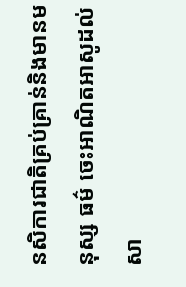នសិការជាតិគ្រប់គ្រាន់និងមានមនុស្ស ធម៌ ចេះអាណិតអាសូដល់សា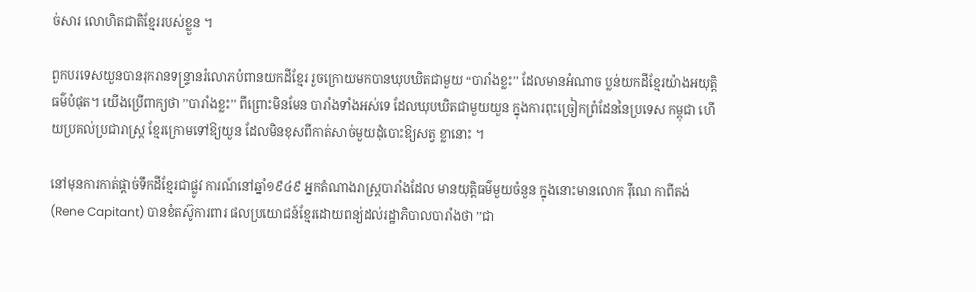ច់សារ លោហិតជាតិខ្មែររបស់ខ្លួន ។

ពួកបរទេសយួនបានរុករានទន្ទ្រានរំលោភបំពានយកដីខ្មែរ រួចក្រោយមកបានឃុបឃិតជាមួយ “បារាំងខ្លះ’’ ដែលមានអំណាច ប្លន់យកដីខ្មែរយ៉ាងអយុត្តិធម៌បំផុត។ យើងប្រើពាក្យថា ’’បារាំងខ្លះ’’ ពីព្រោះមិនមែន បារាំងទាំងអស់ទេ ដែលឃុបឃិតជាមួយយួន ក្នុងការពុះច្រៀកព្រំដែននៃប្រទេស កម្ពុជា ហើយប្រគល់ប្រជារាស្ត្រ ខ្មែរក្រោមទៅឱ្យយួន ដែលមិនខុសពីកាត់សាច់មួយដុំបោះឱ្យសត្វ ខ្លានោះ ។

នៅមុនការកាត់ផ្តាច់ទឹកដីខ្មែរជាផ្លូវ ការណ៍នៅឆ្នាំ១៩៤៩ អ្នកតំណាងរាស្ត្របារាំងដែល មានយុត្តិធម៌មួយចំនួន ក្នុងនោះមានលោក រ៉ឺណេ កាពីតង់ (Rene Capitant) បានខំតស៊ូការពារ ផលប្រយោជន៍ខ្មែរដោយពន្យ់ដល់រដ្ឋាភិបាលបារាំងថា ’’ជា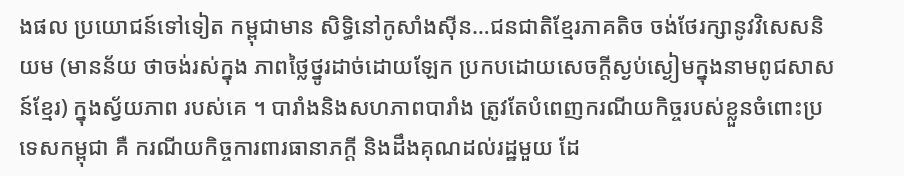ងផល ប្រយោជន៍ទៅទៀត កម្ពុជាមាន សិទ្ធិនៅកូសាំងស៊ីន…ជនជាតិខ្មែរភាគតិច ចង់ថែរក្សានូវវិសេសនិយម (មានន័យ ថាចង់រស់ក្នុង ភាពថ្លៃថ្នូរដាច់ដោយឡែក ប្រកបដោយសេចក្តីស្ងប់ស្ងៀមក្នុងនាមពូជសាសន៍ខ្មែរ) ក្នុងស្វ័យភាព របស់គេ ។ បារាំងនិងសហភាពបារាំង ត្រូវតែបំពេញករណីយកិច្ចរបស់ខ្លួនចំពោះប្រទេសកម្ពុជា គឺ ករណីយកិច្ចការពារធានាភក្តី និងដឹងគុណដល់រដ្ឋមួយ ដែ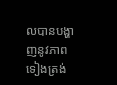លបានបង្ហាញនូវភាពទៀងត្រង់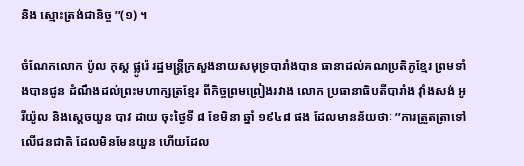និង ស្មោះត្រង់ជានិច្ច ’’(១) ។

ចំណែកលោក ប៉ូល កុស្ត ផ្លូរ៉េ រដ្ឋមន្ត្រីក្រសួងនាយសមុទ្របារាំងបាន ធានាដល់គណប្រតិភូខ្មែរ ព្រមទាំងបានជូន ដំណឹងដល់ព្រះមហាក្សត្រខ្មែរ ពីកិច្ចព្រមព្រៀងរវាង លោក ប្រធានាធិបតីបារាំង វ៉ាំងសង់ អូរីយ៉ូល និងស្តេចយួន បាវ ដាយ ចុះថ្ងៃទី ៨ ខែមិនា ឆ្នាំ ១៩៤៨ ផង ដែលមានន័យថាៈ ’’ការត្រួតត្រាទៅលើជនជាតិ ដែលមិនមែនយួន ហើយដែល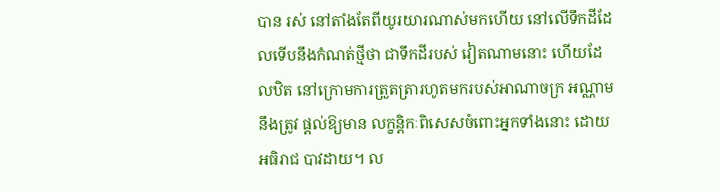បាន រស់ នៅតាំងតែពីយូរយារណាស់មកហើយ នៅលើទឹកដីដែលទើបនឹងកំណត់ថ្មីថា ជាទឹកដីរបស់ វៀតណាមនោះ ហើយដែលឋិត នៅក្រោមការត្រួតត្រារហូតមករបស់អាណាចក្រ អណ្ណាម នឹងត្រូវ ផ្តល់ឱ្យមាន លក្ខន្តិកៈពិសេសចំពោះអ្នកទាំងនោះ ដោយអធិរាជ បាវដាយ។ ល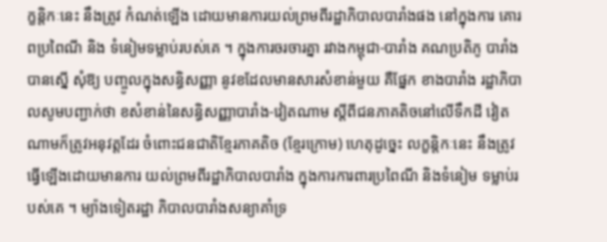ក្ខន្តិកៈនេះ នឹងត្រូវ កំណត់ឡើង ដោយមានការយល់ព្រមពីរដ្ឋាភិបាលបារាំងផង នៅក្នុងការ គោរពប្រពៃណី និង ទំនៀមទម្លាប់របស់គេ ។ ក្នុងការចរចារគ្នា រវាងកម្ពុជា-បារាំង គណប្រតិភូ បារាំងបានស្នើ សុំឱ្យ បញ្ចូលក្នុងសន្ធិសញ្ញា នូវខដែលមានសារសំខាន់មួយ គឺផ្នែក ខាងបារាំង រដ្ឋាភិបាលសូមបញ្ជាក់ថា ខសំខាន់នៃសន្ធិសញ្ញាបារាំង-វៀតណាម ស្តីពីជនភាគតិចនៅលើទឹកដី វៀតណាមក៏ត្រូវអនុវត្តដែរ ចំពោះជនជាតិខ្មែរភាគតិច (ខ្មែរក្រោម) ហេតុដូច្នេះ លក្ខន្តិកៈនេះ នឹងត្រូវធ្វើឡើងដោយមានការ យល់ព្រមពីរដ្ឋាភិបាលបារាំង ក្នុងការការពារប្រពៃណី និងទំនៀម ទម្លាប់របស់គេ ។ ម្យ៉ាងទៀតរដ្ឋា ភិបាលបារាំងសន្យាគាំទ្រ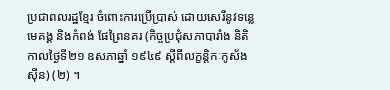ប្រជាពលរដ្ឋខ្មែរ ចំពោះការប្រើប្រាស់ ដោយសេរីនូវទន្លេមេគង្គ និងកំពង់ ផែព្រៃនគរ (កិច្ចប្រជុំសភាបារាំង និតិកាលថ្ងៃទី២១ ឧសភាឆ្នាំ ១៩៤៩ ស្តីពីលក្ខន្តិកៈកូស័ងស៊ីន) (២) ។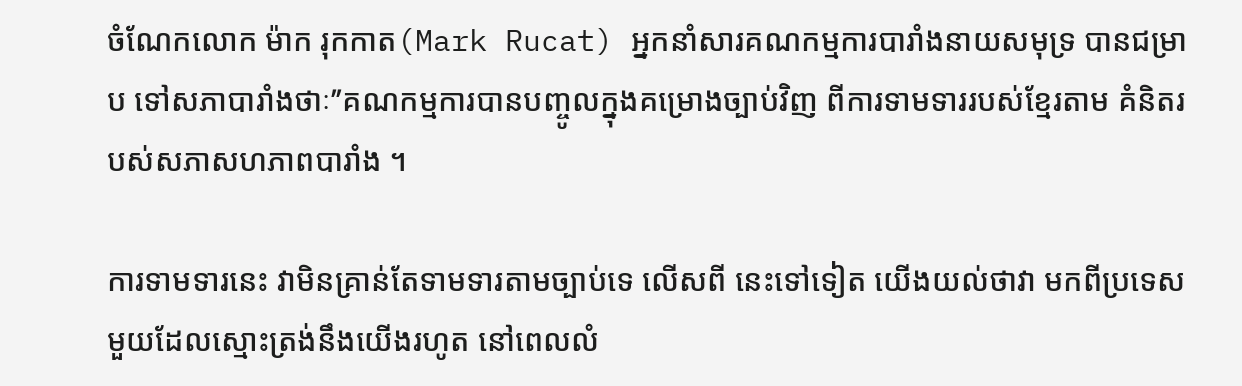ចំណែកលោក ម៉ាក រុកកាត(Mark Rucat) អ្នកនាំសារគណកម្មការបារាំងនាយសមុទ្រ បានជម្រាប ទៅសភាបារាំងថាៈ’’គណកម្មការបានបញ្ចូលក្នុងគម្រោងច្បាប់វិញ ពីការទាមទាររបស់ខ្មែរតាម គំនិតរបស់សភាសហភាពបារាំង ។

ការទាមទារនេះ វាមិនគ្រាន់តែទាមទារតាមច្បាប់ទេ លើសពី នេះទៅទៀត យើងយល់ថាវា មកពីប្រទេសមួយដែលស្មោះត្រង់នឹងយើងរហូត នៅពេលលំ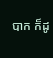បាក ក៏ដូ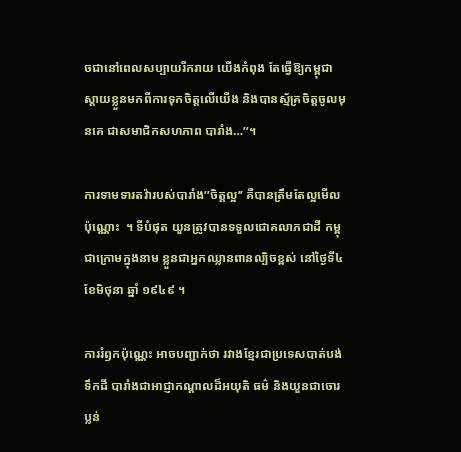ចជានៅពេលសប្បាយរីករាយ យើងកំពុង តែធ្វើឱ្យកម្ពុជាស្តាយខ្លួនមកពីការទុកចិត្តលើយើង និងបានស្ម័គ្រចិត្តចូលមុនគេ ជាសមាជិកសហភាព បារាំង…’’។

ការទាមទារតវ៉ារបស់បារាំង’’ចិត្តល្អ’’ គឺបានត្រឹមតែល្អមើលប៉ុណ្ណោះ  ។ ទីបំផុត យួនត្រូវបានទទួលជោគលាភជាដី កម្ពុជាក្រោមក្នុងនាម ខ្លួនជាអ្នកឈ្លានពានល្បិចខ្ពស់ នៅថ្ងៃទី៤ ខែមិថុនា ឆ្នាំ ១៩៤៩ ។

ការរំឭកប៉ុណ្ណេះ អាចបញ្ជាក់ថា រវាងខ្មែរជាប្រទេសបាត់បង់ទឹកដី បារាំងជាអាជ្ញាកណ្តាលដ៏អយុតិ ធម៌ និងយួនជាចោរប្លន់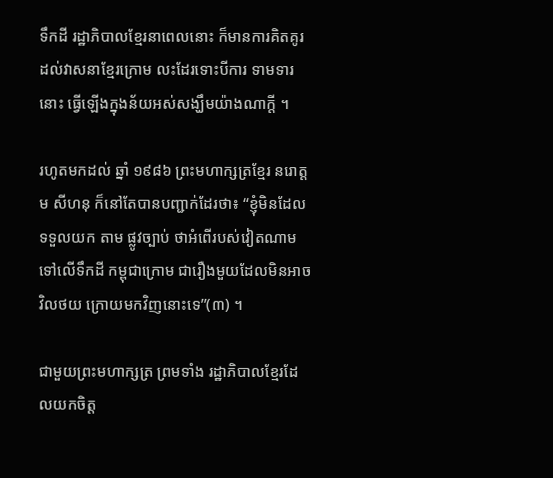ទឹកដី រដ្ឋាភិបាលខ្មែរនាពេលនោះ ក៏មានការគិតគូរដល់វាសនាខ្មែរក្រោម លះដែរទោះបីការ ទាមទារនោះ ធ្វើឡើងក្នុងន័យអស់សង្ឃឹមយ៉ាងណាក្តី ។

រហូតមកដល់ ឆ្នាំ ១៩៨៦ ព្រះមហាក្សត្រខ្មែរ នរោត្តម សីហនុ ក៏នៅតែបានបញ្ជាក់ដែរថា៖ “ខ្ញុំមិនដែលទទួលយក តាម ផ្លូវច្បាប់ ថាអំពើរបស់វៀតណាមទៅលើទឹកដី កម្ពុជាក្រោម ជារឿងមួយដែលមិនអាចវិលថយ ក្រោយមកវិញនោះទេ’’(៣) ។

ជាមួយព្រះមហាក្សត្រ ព្រមទាំង រដ្ឋាភិបាលខ្មែរដែលយកចិត្ត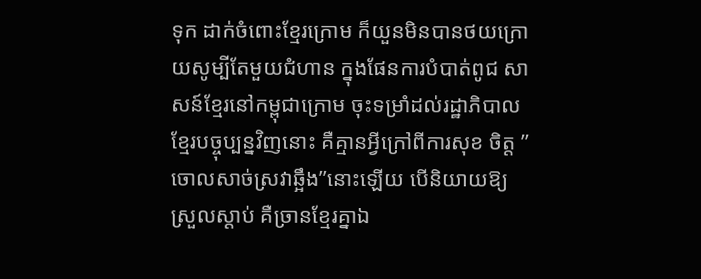ទុក ដាក់ចំពោះខ្មែរក្រោម ក៏យួនមិនបានថយក្រោយសូម្បីតែមួយជំហាន ក្នុងផែនការបំបាត់ពូជ សាសន៍ខ្មែរនៅកម្ពុជាក្រោម ចុះទម្រាំដល់រដ្ឋាភិបាលខ្មែរបច្ចុប្បន្នវិញនោះ គឺគ្មានអ្វីក្រៅពីការសុខ ចិត្ត ’’ចោលសាច់ស្រវាឆ្អឹង’’នោះឡើយ បើនិយាយឱ្យស្រួលស្តាប់ គឺច្រានខ្មែរគ្នាឯ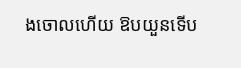ងចោលហើយ ឱបយួនទើប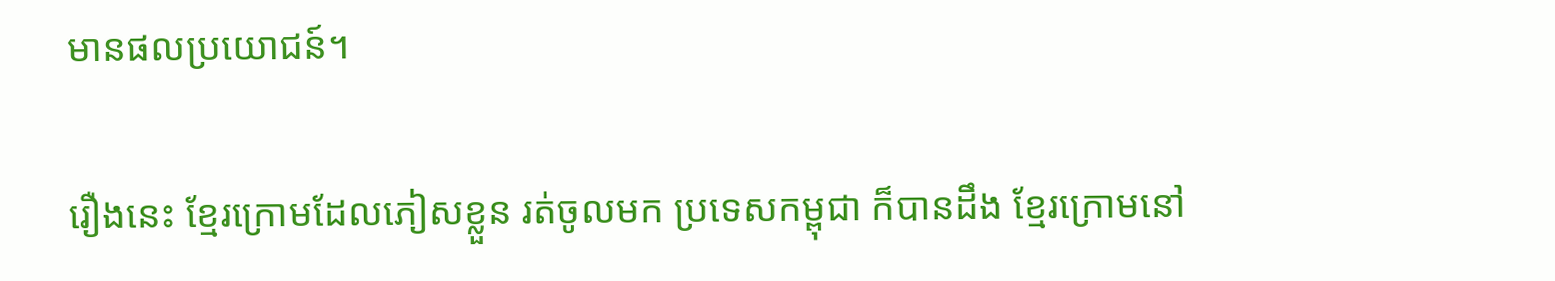មានផលប្រយោជន៍។

រឿងនេះ ខ្មែរក្រោមដែលភៀសខ្លួន រត់ចូលមក ប្រទេសកម្ពុជា ក៏បានដឹង ខ្មែរក្រោមនៅ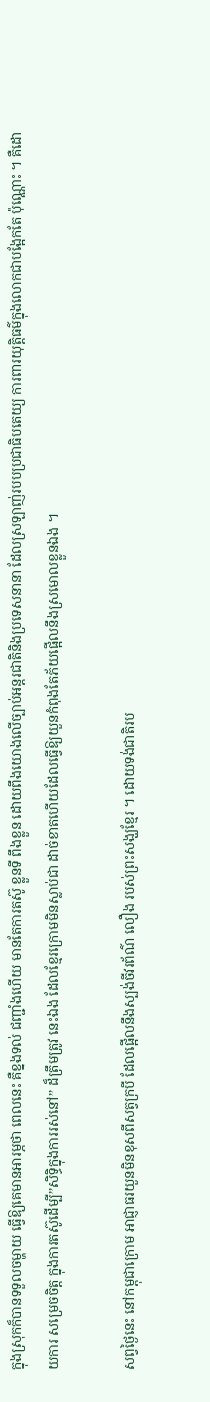ក្នុងស្រុកក៏បានទទួលចម្ហាយ ធ្វើឱ្យគេមានអារម្ភថា ពេលនេះ គឺខ្នងទល់ ជញ្ជាំងហើយ មានតែការតស៊ូ ខ្លួនទី ពឹងខ្លួន ដោយពឹងយោងលើច្បាប់អន្តរជាតិនិងប្រទេសនានា ដែលស្រឡាញ់របបប្រជាធិបតេយ្យ ការពារយុត្តិធម៌ក្នុងលោកជាបង្អែកតែ ប៉ុណ្ណោះ ។ គឺដោយការ សម្រេចចិត្ត ក្នុងការតស៊ូដើម្បី’’សិទ្ធិក្នុងការរស់នៅ’’ ដ៏ត្រឹមត្រូវ នេះឯង ដែលខ្មែរក្រោមមិនស្លាប់ជា ដាច់ខាតហើយដែលធ្វើឱ្យយួនកំពុងតែភ័យផ្អើលនឹងស្រមោលខ្លួនឯង ។

សព្វថ្ងៃនេះ នៅកម្ពុជាក្រោម អាជ្ញាធរយួនមិនខុសពីសត្វក្របី ដែលផ្អើលនឹងស្បង់ចីវរព័ណ៌ លឿង របស់ព្រះសង្ឃខ្មែរ ។ ដោយទង់ជាតិរប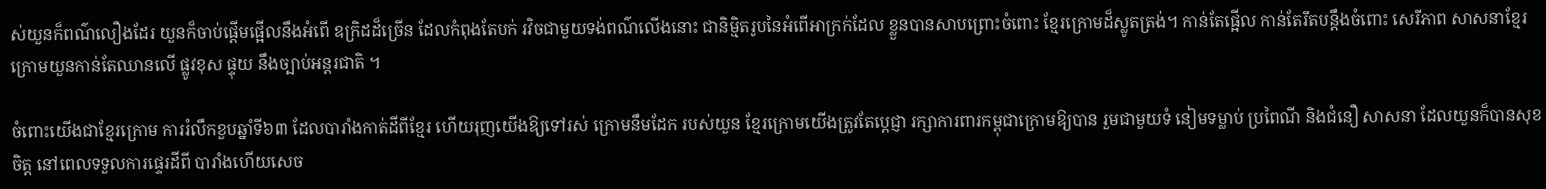ស់យួនក៏ពណ៌លឿងដែរ យួនក៏ចាប់ផ្តើមផ្អើលនឹងអំពើ ឧក្រិដដ៏ច្រើន ដែលកំពុងតែបក់ រវិចជាមួយទង់ពណ៌លើងនោះ ជានិម្មិតរូបនៃអំពើអាក្រក់ដែល ខ្លួនបានសាបព្រោះចំពោះ ខ្មែរក្រោមដ៏ស្លូតត្រង់។ កាន់តែផ្អើល កាន់តែរឹតបន្តឹងចំពោះ សេរីភាព សាសនាខ្មែរក្រោមយួនកាន់តែឈានលើ ផ្លូវខុស ផ្ទុយ នឹងច្បាប់អន្តរជាតិ ។

ចំពោះយើងជាខ្មែរក្រោម ការរំលឹកខួបឆ្នាំទី៦៣ ដែលបារាំងកាត់ដីពីខ្មែរ ហើយរុញយើងឱ្យទៅរស់ ក្រោមនឹមដែក របស់យួន ខ្មែរក្រោមយើងត្រូវតែប្តេជ្ញា រក្សាការពារកម្ពុជាក្រោមឱ្យបាន រួមជាមួយទំ នៀមទម្លាប់ ប្រពៃណី និងជំនឿ សាសនា ដែលយួនក៏បានសុខចិត្ត នៅពេលទទួលការផ្ទេរដីពី បារាំងហើយសេច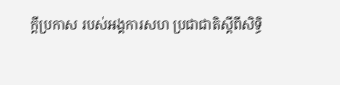ក្តីប្រកាស របស់អង្គការសហ ប្រជាជាតិស្តីពីសិទ្ធិ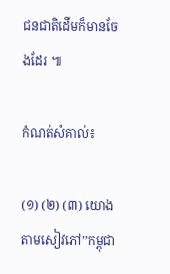ជនជាតិដើមក៏មានចែងដែរ ៕

កំណត់សំគាល់៖

(១) (២) (៣) យោងតាមសៀវភៅ’’កម្ពុជា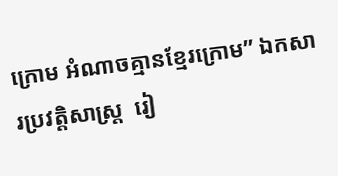ក្រោម អំណាចគ្មានខ្មែរក្រោម’’ ឯកសារប្រវត្តិសាស្ត្រ  រៀ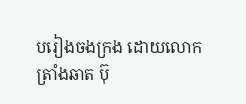បរៀងចងក្រង ដោយលោក ត្រាំងឆាត ប៊ុ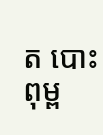ត បោះពុម្ព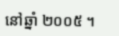នៅឆ្នាំ ២០០៥ ។